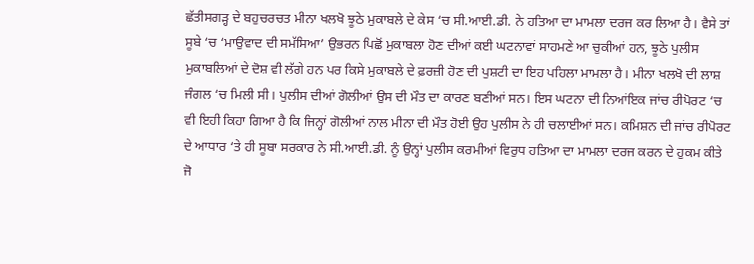ਛੱਤੀਸਗੜ੍ਹ ਦੇ ਬਹੁਚਰਚਤ ਮੀਨਾ ਖਲਖੋ ਝੂਠੇ ਮੁਕਾਬਲੇ ਦੇ ਕੇਸ ‘ਚ ਸੀ.ਆਈ.ਡੀ. ਨੇ ਹਤਿਆ ਦਾ ਮਾਮਲਾ ਦਰਜ ਕਰ ਲਿਆ ਹੈ। ਵੈਸੇ ਤਾਂ ਸੂਬੇ ‘ਚ ‘ਮਾਉਵਾਦ ਦੀ ਸਮੱਸਿਆ’ ਉਭਰਨ ਪਿਛੋਂ ਮੁਕਾਬਲਾ ਹੋਣ ਦੀਆਂ ਕਈ ਘਟਨਾਵਾਂ ਸਾਹਮਣੇ ਆ ਚੁਕੀਆਂ ਹਨ, ਝੂਠੇ ਪੁਲੀਸ ਮੁਕਾਬਲਿਆਂ ਦੇ ਦੋਸ਼ ਵੀ ਲੱਗੇ ਹਨ ਪਰ ਕਿਸੇ ਮੁਕਾਬਲੇ ਦੇ ਫ਼ਰਜ਼ੀ ਹੋਣ ਦੀ ਪੁਸ਼ਟੀ ਦਾ ਇਹ ਪਹਿਲਾ ਮਾਮਲਾ ਹੈ। ਮੀਨਾ ਖਲਖੋ ਦੀ ਲਾਸ਼ ਜੰਗਲ ‘ਚ ਮਿਲੀ ਸੀ। ਪੁਲੀਸ ਦੀਆਂ ਗੋਲੀਆਂ ਉਸ ਦੀ ਮੌਤ ਦਾ ਕਾਰਣ ਬਣੀਆਂ ਸਨ। ਇਸ ਘਟਨਾ ਦੀ ਨਿਆਂਇਕ ਜਾਂਚ ਰੀਪੋਰਟ ‘ਚ ਵੀ ਇਹੀ ਕਿਹਾ ਗਿਆ ਹੈ ਕਿ ਜਿਨ੍ਹਾਂ ਗੋਲੀਆਂ ਨਾਲ ਮੀਨਾ ਦੀ ਮੌਤ ਹੋਈ ਉਹ ਪੁਲੀਸ ਨੇ ਹੀ ਚਲਾਈਆਂ ਸਨ। ਕਮਿਸ਼ਨ ਦੀ ਜਾਂਚ ਰੀਪੋਰਟ ਦੇ ਆਧਾਰ ‘ਤੇ ਹੀ ਸੂਬਾ ਸਰਕਾਰ ਨੇ ਸੀ.ਆਈ.ਡੀ. ਨੂੰ ਉਨ੍ਹਾਂ ਪੁਲੀਸ ਕਰਮੀਆਂ ਵਿਰੁਧ ਹਤਿਆ ਦਾ ਮਾਮਲਾ ਦਰਜ ਕਰਨ ਦੇ ਹੁਕਮ ਕੀਤੇ ਜੋ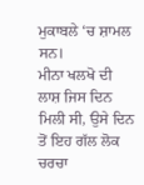ਮੁਕਾਬਲੇ ‘ਚ ਸ਼ਾਮਲ ਸਨ।
ਮੀਨਾ ਖਲਖੋ ਦੀ ਲਾਸ਼ ਜਿਸ ਦਿਨ ਮਿਲੀ ਸੀ, ਉਸੇ ਦਿਨ ਤੋਂ ਇਹ ਗੱਲ ਲੋਕ ਚਰਚਾ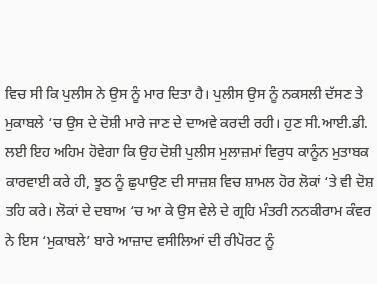ਵਿਚ ਸੀ ਕਿ ਪੁਲੀਸ ਨੇ ਉਸ ਨੂੰ ਮਾਰ ਦਿਤਾ ਹੈ। ਪੁਲੀਸ ਉਸ ਨੂੰ ਨਕਸਲੀ ਦੱਸਣ ਤੇ ਮੁਕਾਬਲੇ ‘ਚ ਉਸ ਦੇ ਦੋਸ਼ੀ ਮਾਰੇ ਜਾਣ ਦੇ ਦਾਅਵੇ ਕਰਦੀ ਰਹੀ। ਹੁਣ ਸੀ.ਆਈ.ਡੀ. ਲਈ ਇਹ ਅਹਿਮ ਹੋਵੇਗਾ ਕਿ ਉਹ ਦੋਸ਼ੀ ਪੁਲੀਸ ਮੁਲਾਜ਼ਮਾਂ ਵਿਰੁਧ ਕਾਨੂੰਨ ਮੁਤਾਬਕ ਕਾਰਵਾਈ ਕਰੇ ਹੀ, ਝੂਠ ਨੂੰ ਛੁਪਾਉਣ ਦੀ ਸਾਜ਼ਸ਼ ਵਿਚ ਸ਼ਾਮਲ ਹੋਰ ਲੋਕਾਂ ‘ਤੇ ਵੀ ਦੋਸ਼ ਤਹਿ ਕਰੇ। ਲੋਕਾਂ ਦੇ ਦਬਾਅ ‘ਚ ਆ ਕੇ ਉਸ ਵੇਲੇ ਦੇ ਗ੍ਰਹਿ ਮੰਤਰੀ ਨਨਕੀਰਾਮ ਕੰਵਰ ਨੇ ਇਸ ‘ਮੁਕਾਬਲੇ’ ਬਾਰੇ ਆਜ਼ਾਦ ਵਸੀਲਿਆਂ ਦੀ ਰੀਪੋਰਟ ਨੂੰ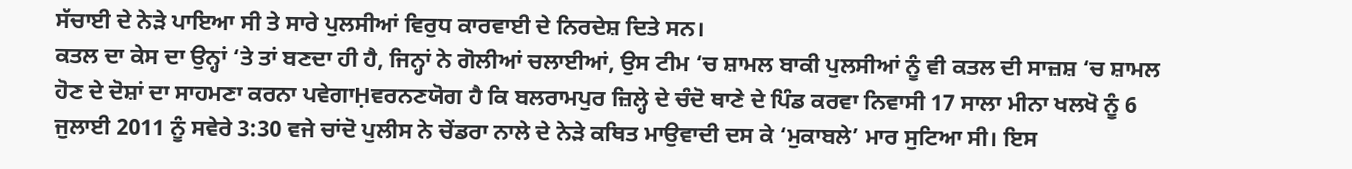ਸੱਚਾਈ ਦੇ ਨੇੜੇ ਪਾਇਆ ਸੀ ਤੇ ਸਾਰੇ ਪੁਲਸੀਆਂ ਵਿਰੁਧ ਕਾਰਵਾਈ ਦੇ ਨਿਰਦੇਸ਼ ਦਿਤੇ ਸਨ।
ਕਤਲ ਦਾ ਕੇਸ ਦਾ ਉਨ੍ਹਾਂ ‘ਤੇ ਤਾਂ ਬਣਦਾ ਹੀ ਹੈ, ਜਿਨ੍ਹਾਂ ਨੇ ਗੋਲੀਆਂ ਚਲਾਈਆਂ, ਉਸ ਟੀਮ ‘ਚ ਸ਼ਾਮਲ ਬਾਕੀ ਪੁਲਸੀਆਂ ਨੂੰ ਵੀ ਕਤਲ ਦੀ ਸਾਜ਼ਸ਼ ‘ਚ ਸ਼ਾਮਲ ਹੋਣ ਦੇ ਦੋਸ਼ਾਂ ਦਾ ਸਾਹਮਣਾ ਕਰਨਾ ਪਵੇਗਾḤਵਰਨਣਯੋਗ ਹੈ ਕਿ ਬਲਰਾਮਪੁਰ ਜ਼ਿਲ੍ਹੇ ਦੇ ਚੰਦੋ ਥਾਣੇ ਦੇ ਪਿੰਡ ਕਰਵਾ ਨਿਵਾਸੀ 17 ਸਾਲਾ ਮੀਨਾ ਖਲਖੋ ਨੂੰ 6 ਜੁਲਾਈ 2011 ਨੂੰ ਸਵੇਰੇ 3:30 ਵਜੇ ਚਾਂਦੋ ਪੁਲੀਸ ਨੇ ਚੇਂਡਰਾ ਨਾਲੇ ਦੇ ਨੇੜੇ ਕਥਿਤ ਮਾਉਵਾਦੀ ਦਸ ਕੇ ‘ਮੁਕਾਬਲੇ’ ਮਾਰ ਸੁਟਿਆ ਸੀ। ਇਸ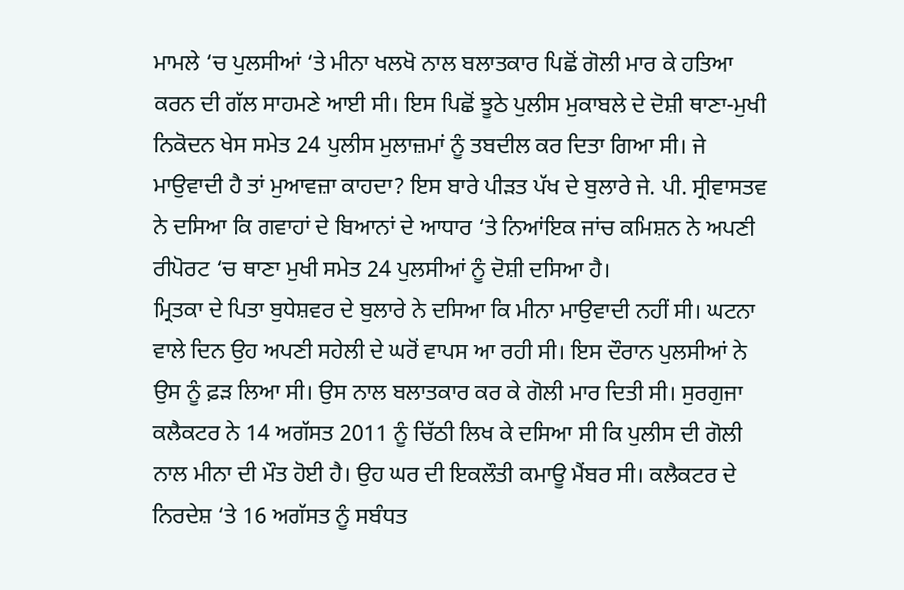ਮਾਮਲੇ ‘ਚ ਪੁਲਸੀਆਂ ‘ਤੇ ਮੀਨਾ ਖਲਖੋ ਨਾਲ ਬਲਾਤਕਾਰ ਪਿਛੋਂ ਗੋਲੀ ਮਾਰ ਕੇ ਹਤਿਆ ਕਰਨ ਦੀ ਗੱਲ ਸਾਹਮਣੇ ਆਈ ਸੀ। ਇਸ ਪਿਛੋਂ ਝੂਠੇ ਪੁਲੀਸ ਮੁਕਾਬਲੇ ਦੇ ਦੋਸ਼ੀ ਥਾਣਾ-ਮੁਖੀ ਨਿਕੋਦਨ ਖੇਸ ਸਮੇਤ 24 ਪੁਲੀਸ ਮੁਲਾਜ਼ਮਾਂ ਨੂੰ ਤਬਦੀਲ ਕਰ ਦਿਤਾ ਗਿਆ ਸੀ। ਜੇ ਮਾਉਵਾਦੀ ਹੈ ਤਾਂ ਮੁਆਵਜ਼ਾ ਕਾਹਦਾ? ਇਸ ਬਾਰੇ ਪੀੜਤ ਪੱਖ ਦੇ ਬੁਲਾਰੇ ਜੇ. ਪੀ. ਸ੍ਰੀਵਾਸਤਵ ਨੇ ਦਸਿਆ ਕਿ ਗਵਾਹਾਂ ਦੇ ਬਿਆਨਾਂ ਦੇ ਆਧਾਰ ‘ਤੇ ਨਿਆਂਇਕ ਜਾਂਚ ਕਮਿਸ਼ਨ ਨੇ ਅਪਣੀ ਰੀਪੋਰਟ ‘ਚ ਥਾਣਾ ਮੁਖੀ ਸਮੇਤ 24 ਪੁਲਸੀਆਂ ਨੂੰ ਦੋਸ਼ੀ ਦਸਿਆ ਹੈ।
ਮ੍ਰਿਤਕਾ ਦੇ ਪਿਤਾ ਬੁਧੇਸ਼ਵਰ ਦੇ ਬੁਲਾਰੇ ਨੇ ਦਸਿਆ ਕਿ ਮੀਨਾ ਮਾਉਵਾਦੀ ਨਹੀਂ ਸੀ। ਘਟਨਾ ਵਾਲੇ ਦਿਨ ਉਹ ਅਪਣੀ ਸਹੇਲੀ ਦੇ ਘਰੋਂ ਵਾਪਸ ਆ ਰਹੀ ਸੀ। ਇਸ ਦੌਰਾਨ ਪੁਲਸੀਆਂ ਨੇ ਉਸ ਨੂੰ ਫ਼ੜ ਲਿਆ ਸੀ। ਉਸ ਨਾਲ ਬਲਾਤਕਾਰ ਕਰ ਕੇ ਗੋਲੀ ਮਾਰ ਦਿਤੀ ਸੀ। ਸੁਰਗੁਜਾ ਕਲੈਕਟਰ ਨੇ 14 ਅਗੱਸਤ 2011 ਨੂੰ ਚਿੱਠੀ ਲਿਖ ਕੇ ਦਸਿਆ ਸੀ ਕਿ ਪੁਲੀਸ ਦੀ ਗੋਲੀ ਨਾਲ ਮੀਨਾ ਦੀ ਮੌਤ ਹੋਈ ਹੈ। ਉਹ ਘਰ ਦੀ ਇਕਲੌਤੀ ਕਮਾਊ ਮੈਂਬਰ ਸੀ। ਕਲੈਕਟਰ ਦੇ ਨਿਰਦੇਸ਼ ‘ਤੇ 16 ਅਗੱਸਤ ਨੂੰ ਸਬੰਧਤ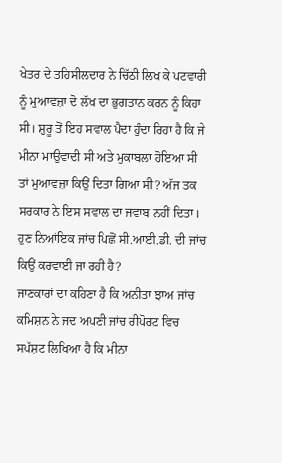ਖੇਤਰ ਦੇ ਤਹਿਸੀਲਦਾਰ ਨੇ ਚਿੱਠੀ ਲਿਖ ਕੇ ਪਟਵਾਰੀ ਨੂੰ ਮੁਆਵਜ਼ਾ ਦੋ ਲੱਖ ਦਾ ਭੁਗਤਾਨ ਕਰਨ ਨੂੰ ਕਿਹਾ ਸੀ। ਸ਼ੁਰੂ ਤੋਂ ਇਹ ਸਵਾਲ ਪੈਦਾ ਹੁੰਦਾ ਰਿਹਾ ਹੈ ਕਿ ਜੇ ਮੀਨਾ ਮਾਉਵਾਦੀ ਸੀ ਅਤੇ ਮੁਕਾਬਲਾ ਹੋਇਆ ਸੀ ਤਾਂ ਮੁਆਵਜ਼ਾ ਕਿਉਂ ਦਿਤਾ ਗਿਆ ਸੀ? ਅੱਜ ਤਕ ਸਰਕਾਰ ਨੇ ਇਸ ਸਵਾਲ ਦਾ ਜਵਾਬ ਨਹੀਂ ਦਿਤਾ। ਹੁਣ ਨਿਆਂਇਕ ਜਾਂਚ ਪਿਛੋਂ ਸੀ.ਆਈ.ਡੀ. ਦੀ ਜਾਂਚ ਕਿਉਂ ਕਰਵਾਈ ਜਾ ਰਹੀ ਹੈ?
ਜਾਣਕਾਰਾਂ ਦਾ ਕਹਿਣਾ ਹੈ ਕਿ ਅਨੀਤਾ ਝਾਅ ਜਾਂਚ ਕਮਿਸ਼ਨ ਨੇ ਜਦ ਅਪਣੀ ਜਾਂਚ ਰੀਪੋਰਟ ਵਿਚ ਸਪੱਸ਼ਟ ਲਿਖਿਆ ਹੈ ਕਿ ਮੀਨਾ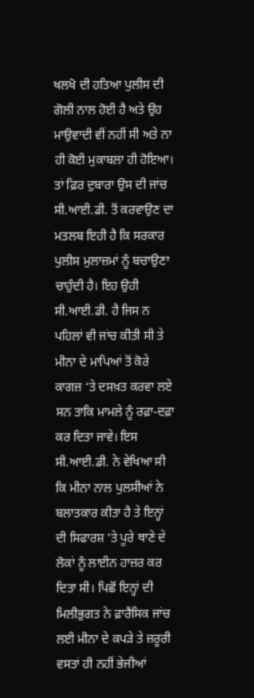ਖਲਖੋ ਦੀ ਹਤਿਆ ਪੁਲੀਸ ਦੀ ਗੋਲੀ ਨਾਲ ਹੋਈ ਹੈ ਅਤੇ ਉਹ ਮਾਉਵਾਦੀ ਵੀਂ ਨਹੀਂ ਸੀ ਅਤੇ ਨਾ ਹੀ ਕੋਈ ਮੁਕਾਬਲਾ ਹੀ ਹੋਇਆ। ਤਾਂ ਫ਼ਿਰ ਦੁਬਾਰਾ ਉਸ ਦੀ ਜਾਂਚ ਸੀ.ਆਈ.ਡੀ. ਤੋਂ ਕਰਵਾਉਣ ਦਾ ਮਤਲਬ ਇਹੀ ਹੈ ਕਿ ਸਰਕਾਰ ਪੁਲੀਸ ਮੁਲਾਜ਼ਮਾਂ ਨੂੰ ਬਚਾਉਣਾ ਚਾਹੁੰਦੀ ਹੈ। ਇਹ ਉਹੀ ਸੀ.ਆਈ.ਡੀ. ਹੈ ਜਿਸ ਨ ਪਹਿਲਾਂ ਵੀ ਜਾਂਚ ਕੀਤੀ ਸੀ ਤੇ ਮੀਨਾ ਦੇ ਮਾਪਿਆਂ ਤੋਂ ਕੋਰੇ ਕਾਗਜ਼ ‘ਤੇ ਦਸਖ਼ਤ ਕਰਵਾ ਲਏ ਸਨ ਤਾਕਿ ਮਾਮਲੇ ਨੂੰ ਰਫ਼ਾ-ਦਫ਼ਾ ਕਰ ਦਿਤਾ ਜਾਵੇ। ਇਸ ਸੀ.ਆਈ.ਡੀ. ਨੇ ਵੇਖਿਆ ਸੀ ਕਿ ਮੀਨਾ ਨਾਲ ਪੁਲਸੀਆਂ ਨੇ ਬਲਾਤਕਾਰ ਕੀਤਾ ਹੈ ਤੇ ਇਨ੍ਹਾਂ ਦੀ ਸਿਫਾਰਸ਼ ‘ਤੇ ਪੂਰੇ ਥਾਣੇ ਦੇ ਲੋਕਾਂ ਨੂੰ ਲਾਈਨ ਹਾਜ਼ਰ ਕਰ ਦਿਤਾ ਸੀ। ਪਿਛੋਂ ਇਨ੍ਹਾਂ ਦੀ ਮਿਲੀਭੁਗਤ ਨੇ ਫ਼ਾਰੈਂਸਿਕ ਜਾਂਚ ਲਈ ਮੀਨਾ ਦੇ ਕਪੜੇ ਤੇ ਜ਼ਰੂਰੀ ਵਸਤਾਂ ਹੀ ਨਹੀਂ ਭੇਜੀਆਂ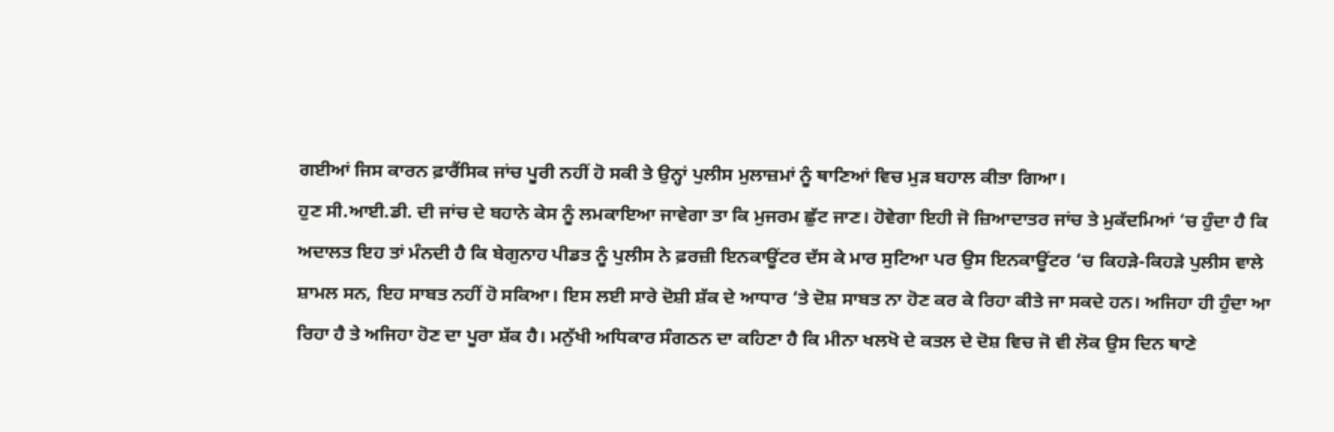ਗਈਆਂ ਜਿਸ ਕਾਰਨ ਫ਼ਾਰੈਂਸਿਕ ਜਾਂਚ ਪੂਰੀ ਨਹੀਂ ਹੋ ਸਕੀ ਤੇ ਉਨ੍ਹਾਂ ਪੁਲੀਸ ਮੁਲਾਜ਼ਮਾਂ ਨੂੰ ਥਾਣਿਆਂ ਵਿਚ ਮੁੜ ਬਹਾਲ ਕੀਤਾ ਗਿਆ।
ਹੁਣ ਸੀ.ਆਈ.ਡੀ. ਦੀ ਜਾਂਚ ਦੇ ਬਹਾਨੇ ਕੇਸ ਨੂੰ ਲਮਕਾਇਆ ਜਾਵੇਗਾ ਤਾ ਕਿ ਮੁਜਰਮ ਛੁੱਟ ਜਾਣ। ਹੋਵੇਗਾ ਇਹੀ ਜੋ ਜ਼ਿਆਦਾਤਰ ਜਾਂਚ ਤੇ ਮੁਕੱਦਮਿਆਂ ‘ਚ ਹੁੰਦਾ ਹੈ ਕਿ ਅਦਾਲਤ ਇਹ ਤਾਂ ਮੰਨਦੀ ਹੈ ਕਿ ਬੇਗੁਨਾਹ ਪੀਡਤ ਨੂੰ ਪੁਲੀਸ ਨੇ ਫ਼ਰਜ਼ੀ ਇਨਕਾਊਂਟਰ ਦੱਸ ਕੇ ਮਾਰ ਸੁਟਿਆ ਪਰ ਉਸ ਇਨਕਾਊਂਟਰ ‘ਚ ਕਿਹੜੇ-ਕਿਹੜੇ ਪੁਲੀਸ ਵਾਲੇ ਸ਼ਾਮਲ ਸਨ, ਇਹ ਸਾਬਤ ਨਹੀਂ ਹੋ ਸਕਿਆ। ਇਸ ਲਈ ਸਾਰੇ ਦੋਸ਼ੀ ਸ਼ੱਕ ਦੇ ਆਧਾਰ ‘ਤੇ ਦੋਸ਼ ਸਾਬਤ ਨਾ ਹੋਣ ਕਰ ਕੇ ਰਿਹਾ ਕੀਤੇ ਜਾ ਸਕਦੇ ਹਨ। ਅਜਿਹਾ ਹੀ ਹੁੰਦਾ ਆ ਰਿਹਾ ਹੈ ਤੇ ਅਜਿਹਾ ਹੋਣ ਦਾ ਪੂਰਾ ਸ਼ੱਕ ਹੈ। ਮਨੁੱਖੀ ਅਧਿਕਾਰ ਸੰਗਠਨ ਦਾ ਕਹਿਣਾ ਹੈ ਕਿ ਮੀਨਾ ਖਲਖੋ ਦੇ ਕਤਲ ਦੇ ਦੋਸ਼ ਵਿਚ ਜੋ ਵੀ ਲੋਕ ਉਸ ਦਿਨ ਥਾਣੇ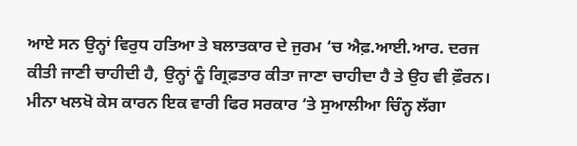ਆਏ ਸਨ ਉਨ੍ਹਾਂ ਵਿਰੁਧ ਹਤਿਆ ਤੇ ਬਲਾਤਕਾਰ ਦੇ ਜੁਰਮ ‘ਚ ਐਫ਼.ਆਈ.ਆਰ. ਦਰਜ ਕੀਤੀ ਜਾਣੀ ਚਾਹੀਦੀ ਹੈ, ਉਨ੍ਹਾਂ ਨੂੰ ਗ੍ਰਿਫ਼ਤਾਰ ਕੀਤਾ ਜਾਣਾ ਚਾਹੀਦਾ ਹੈ ਤੇ ਉਹ ਵੀ ਫ਼ੌਰਨ।
ਮੀਨਾ ਖਲਖੋ ਕੇਸ ਕਾਰਨ ਇਕ ਵਾਰੀ ਫਿਰ ਸਰਕਾਰ ‘ਤੇ ਸੁਆਲੀਆ ਚਿੰਨ੍ਹ ਲੱਗਾ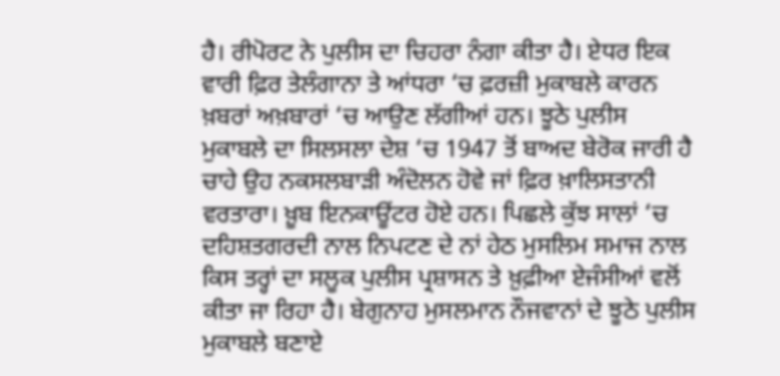ਹੈ। ਰੀਪੋਰਟ ਨੇ ਪੁਲੀਸ ਦਾ ਚਿਹਰਾ ਨੰਗਾ ਕੀਤਾ ਹੈ। ਏਧਰ ਇਕ ਵਾਰੀ ਫ਼ਿਰ ਤੇਲੰਗਾਨਾ ਤੇ ਆਂਧਰਾ ‘ਚ ਫ਼ਰਜ਼ੀ ਮੁਕਾਬਲੇ ਕਾਰਨ ਖ਼ਬਰਾਂ ਅਖ਼ਬਾਰਾਂ ‘ਚ ਆਉਣ ਲੱਗੀਆਂ ਹਨ। ਝੂਠੇ ਪੁਲੀਸ ਮੁਕਾਬਲੇ ਦਾ ਸਿਲਸਲਾ ਦੇਸ਼ ‘ਚ 1947 ਤੋਂ ਬਾਅਦ ਬੇਰੋਕ ਜਾਰੀ ਹੈ ਚਾਹੇ ਉਹ ਨਕਸਲਬਾੜੀ ਅੰਦੋਲਨ ਹੋਵੇ ਜਾਂ ਫ਼ਿਰ ਖ਼ਾਲਿਸਤਾਨੀ ਵਰਤਾਰਾ। ਖ਼ੂਬ ਇਨਕਾਊਂਟਰ ਹੋਏ ਹਨ। ਪਿਛਲੇ ਕੁੱਝ ਸਾਲਾਂ ‘ਚ ਦਹਿਸ਼ਤਗਰਦੀ ਨਾਲ ਨਿਪਟਣ ਦੇ ਨਾਂ ਹੇਠ ਮੁਸਲਿਮ ਸਮਾਜ ਨਾਲ ਕਿਸ ਤਰ੍ਹਾਂ ਦਾ ਸਲੂਕ ਪੁਲੀਸ ਪ੍ਰਸ਼ਾਸਨ ਤੇ ਖ਼ੁਫ਼ੀਆ ਏਜੰਸੀਆਂ ਵਲੋਂ ਕੀਤਾ ਜਾ ਰਿਹਾ ਹੈ। ਬੇਗੁਨਾਹ ਮੁਸਲਮਾਨ ਨੌਜਵਾਨਾਂ ਦੇ ਝੂਠੇ ਪੁਲੀਸ ਮੁਕਾਬਲੇ ਬਣਾਏ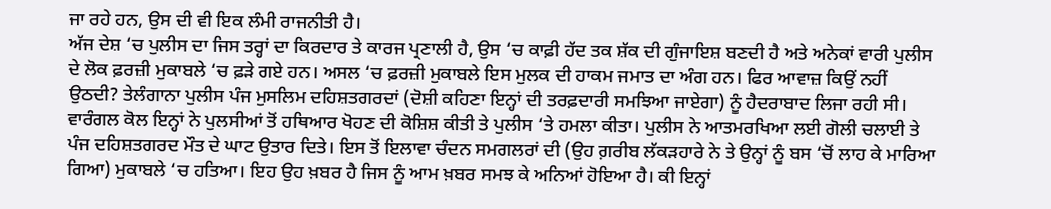ਜਾ ਰਹੇ ਹਨ, ਉਸ ਦੀ ਵੀ ਇਕ ਲੰਮੀ ਰਾਜਨੀਤੀ ਹੈ।
ਅੱਜ ਦੇਸ਼ ‘ਚ ਪੁਲੀਸ ਦਾ ਜਿਸ ਤਰ੍ਹਾਂ ਦਾ ਕਿਰਦਾਰ ਤੇ ਕਾਰਜ ਪ੍ਰਣਾਲੀ ਹੈ, ਉਸ ‘ਚ ਕਾਫ਼ੀ ਹੱਦ ਤਕ ਸ਼ੱਕ ਦੀ ਗੁੰਜਾਇਸ਼ ਬਣਦੀ ਹੈ ਅਤੇ ਅਨੇਕਾਂ ਵਾਰੀ ਪੁਲੀਸ ਦੇ ਲੋਕ ਫ਼ਰਜ਼ੀ ਮੁਕਾਬਲੇ ‘ਚ ਫ਼ੜੇ ਗਏ ਹਨ। ਅਸਲ ‘ਚ ਫ਼ਰਜ਼ੀ ਮੁਕਾਬਲੇ ਇਸ ਮੁਲਕ ਦੀ ਹਾਕਮ ਜਮਾਤ ਦਾ ਅੰਗ ਹਨ। ਫਿਰ ਆਵਾਜ਼ ਕਿਉਂ ਨਹੀਂ ਉਠਦੀ? ਤੇਲੰਗਾਨਾ ਪੁਲੀਸ ਪੰਜ ਮੁਸਲਿਮ ਦਹਿਸ਼ਤਗਰਦਾਂ (ਦੋਸ਼ੀ ਕਹਿਣਾ ਇਨ੍ਹਾਂ ਦੀ ਤਰਫ਼ਦਾਰੀ ਸਮਝਿਆ ਜਾਏਗਾ) ਨੂੰ ਹੈਦਰਾਬਾਦ ਲਿਜਾ ਰਹੀ ਸੀ। ਵਾਰੰਗਲ ਕੋਲ ਇਨ੍ਹਾਂ ਨੇ ਪੁਲਸੀਆਂ ਤੋਂ ਹਥਿਆਰ ਖੋਹਣ ਦੀ ਕੋਸ਼ਿਸ਼ ਕੀਤੀ ਤੇ ਪੁਲੀਸ ‘ਤੇ ਹਮਲਾ ਕੀਤਾ। ਪੁਲੀਸ ਨੇ ਆਤਮਰਖਿਆ ਲਈ ਗੋਲੀ ਚਲਾਈ ਤੇ ਪੰਜ ਦਹਿਸ਼ਤਗਰਦ ਮੌਤ ਦੇ ਘਾਟ ਉਤਾਰ ਦਿਤੇ। ਇਸ ਤੋਂ ਇਲਾਵਾ ਚੰਦਨ ਸਮਗਲਰਾਂ ਦੀ (ਉਹ ਗ਼ਰੀਬ ਲੱਕੜਹਾਰੇ ਨੇ ਤੇ ਉਨ੍ਹਾਂ ਨੂੰ ਬਸ ‘ਚੋਂ ਲਾਹ ਕੇ ਮਾਰਿਆ ਗਿਆ) ਮੁਕਾਬਲੇ ‘ਚ ਹਤਿਆ। ਇਹ ਉਹ ਖ਼ਬਰ ਹੈ ਜਿਸ ਨੂੰ ਆਮ ਖ਼ਬਰ ਸਮਝ ਕੇ ਅਨਿਆਂ ਹੋਇਆ ਹੈ। ਕੀ ਇਨ੍ਹਾਂ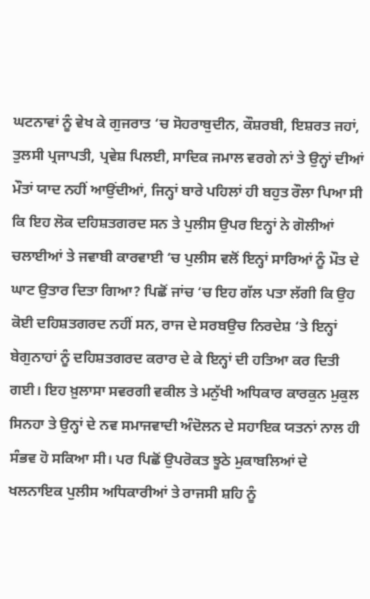ਘਟਨਾਵਾਂ ਨੂੰ ਵੇਖ ਕੇ ਗੁਜਰਾਤ ‘ਚ ਸੋਹਰਾਬੁਦੀਨ, ਕੌਸ਼ਰਬੀ, ਇਸ਼ਰਤ ਜਹਾਂ, ਤੁਲਸੀ ਪ੍ਰਜਾਪਤੀ, ਪ੍ਰਵੇਸ਼ ਪਿਲਈ, ਸਾਦਿਕ ਜਮਾਲ ਵਰਗੇ ਨਾਂ ਤੇ ਉਨ੍ਹਾਂ ਦੀਆਂ ਮੌਤਾਂ ਯਾਦ ਨਹੀਂ ਆਉਂਦੀਆਂ, ਜਿਨ੍ਹਾਂ ਬਾਰੇ ਪਹਿਲਾਂ ਹੀ ਬਹੁਤ ਰੌਲਾ ਪਿਆ ਸੀ ਕਿ ਇਹ ਲੋਕ ਦਹਿਸ਼ਤਗਰਦ ਸਨ ਤੇ ਪੁਲੀਸ ਉਪਰ ਇਨ੍ਹਾਂ ਨੇ ਗੋਲੀਆਂ ਚਲਾਈਆਂ ਤੇ ਜਵਾਬੀ ਕਾਰਵਾਈ ‘ਚ ਪੁਲੀਸ ਵਲੋਂ ਇਨ੍ਹਾਂ ਸਾਰਿਆਂ ਨੂੰ ਮੌਤ ਦੇ ਘਾਟ ਉਤਾਰ ਦਿਤਾ ਗਿਆ? ਪਿਛੋਂ ਜਾਂਚ ‘ਚ ਇਹ ਗੱਲ ਪਤਾ ਲੱਗੀ ਕਿ ਉਹ ਕੋਈ ਦਹਿਸ਼ਤਗਰਦ ਨਹੀਂ ਸਨ, ਰਾਜ ਦੇ ਸਰਬਉਚ ਨਿਰਦੇਸ਼ ‘ਤੇ ਇਨ੍ਹਾਂ ਬੇਗੁਨਾਹਾਂ ਨੂੰ ਦਹਿਸ਼ਤਗਰਦ ਕਰਾਰ ਦੇ ਕੇ ਇਨ੍ਹਾਂ ਦੀ ਹਤਿਆ ਕਰ ਦਿਤੀ ਗਈ। ਇਹ ਖ਼ੁਲਾਸਾ ਸਵਰਗੀ ਵਕੀਲ ਤੇ ਮਨੁੱਖੀ ਅਧਿਕਾਰ ਕਾਰਕੁਨ ਮੁਕੁਲ ਸਿਨਹਾ ਤੇ ਉਨ੍ਹਾਂ ਦੇ ਨਵ ਸਮਾਜਵਾਦੀ ਅੰਦੋਲਨ ਦੇ ਸਹਾਇਕ ਯਤਨਾਂ ਨਾਲ ਹੀ ਸੰਭਵ ਹੋ ਸਕਿਆ ਸੀ। ਪਰ ਪਿਛੋਂ ਉਪਰੋਕਤ ਝੂਠੇ ਮੁਕਾਬਲਿਆਂ ਦੇ ਖਲਨਾਇਕ ਪੁਲੀਸ ਅਧਿਕਾਰੀਆਂ ਤੇ ਰਾਜਸੀ ਸ਼ਹਿ ਨੂੰ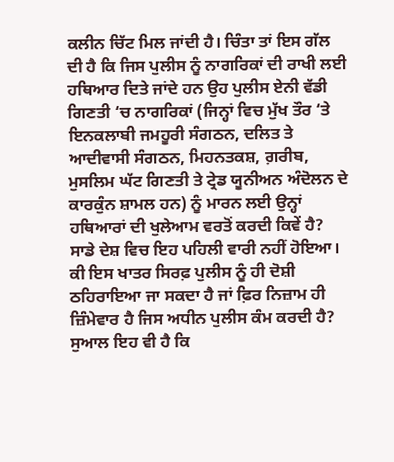ਕਲੀਨ ਚਿੱਟ ਮਿਲ ਜਾਂਦੀ ਹੈ। ਚਿੰਤਾ ਤਾਂ ਇਸ ਗੱਲ ਦੀ ਹੈ ਕਿ ਜਿਸ ਪੁਲੀਸ ਨੂੰ ਨਾਗਰਿਕਾਂ ਦੀ ਰਾਖੀ ਲਈ ਹਥਿਆਰ ਦਿਤੇ ਜਾਂਦੇ ਹਨ ਉਹ ਪੁਲੀਸ ਏਨੀ ਵੱਡੀ ਗਿਣਤੀ ‘ਚ ਨਾਗਰਿਕਾਂ (ਜਿਨ੍ਹਾਂ ਵਿਚ ਮੁੱਖ ਤੌਰ ‘ਤੇ ਇਨਕਲਾਬੀ ਜਮਹੂਰੀ ਸੰਗਠਨ, ਦਲਿਤ ਤੇ ਆਦੀਵਾਸੀ ਸੰਗਠਨ, ਮਿਹਨਤਕਸ਼, ਗ਼ਰੀਬ, ਮੁਸਲਿਮ ਘੱਟ ਗਿਣਤੀ ਤੇ ਟ੍ਰੇਡ ਯੂਨੀਅਨ ਅੰਦੋਲਨ ਦੇ ਕਾਰਕੁੰਨ ਸ਼ਾਮਲ ਹਨ) ਨੂੰ ਮਾਰਨ ਲਈ ਉਨ੍ਹਾਂ ਹਥਿਆਰਾਂ ਦੀ ਖੁਲੇਆਮ ਵਰਤੋਂ ਕਰਦੀ ਕਿਵੇਂ ਹੈ? ਸਾਡੇ ਦੇਸ਼ ਵਿਚ ਇਹ ਪਹਿਲੀ ਵਾਰੀ ਨਹੀਂ ਹੋਇਆ। ਕੀ ਇਸ ਖਾਤਰ ਸਿਰਫ਼ ਪੁਲੀਸ ਨੂੰ ਹੀ ਦੋਸ਼ੀ ਠਹਿਰਾਇਆ ਜਾ ਸਕਦਾ ਹੈ ਜਾਂ ਫ਼ਿਰ ਨਿਜ਼ਾਮ ਹੀ ਜ਼ਿੰਮੇਵਾਰ ਹੈ ਜਿਸ ਅਧੀਨ ਪੁਲੀਸ ਕੰਮ ਕਰਦੀ ਹੈ? ਸੁਆਲ ਇਹ ਵੀ ਹੈ ਕਿ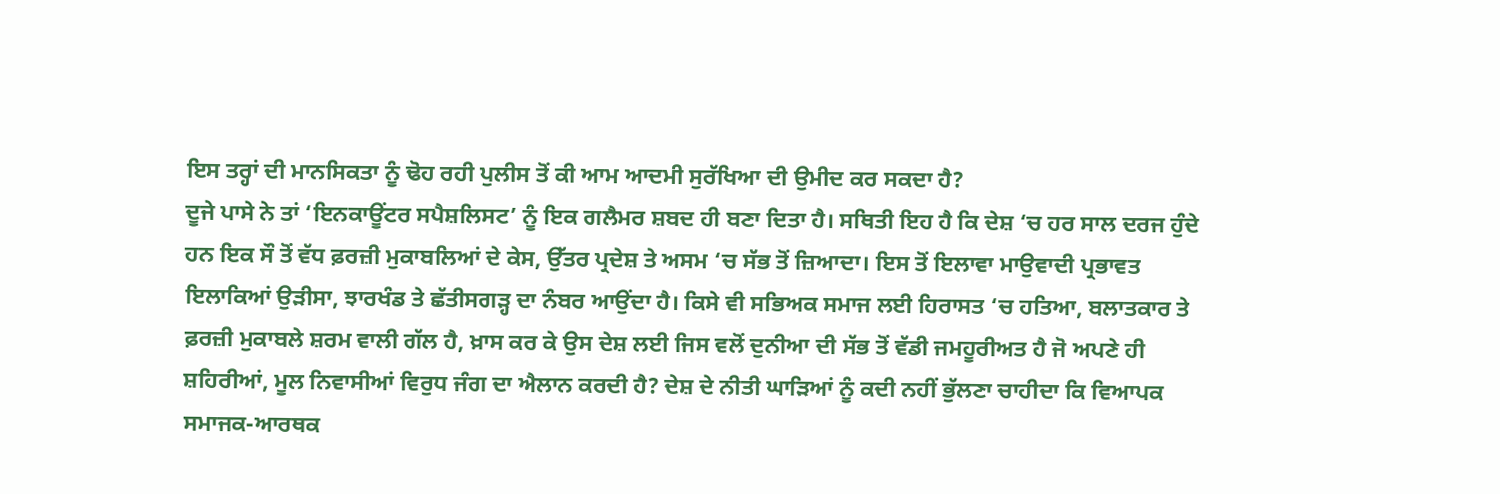ਇਸ ਤਰ੍ਹਾਂ ਦੀ ਮਾਨਸਿਕਤਾ ਨੂੰ ਢੋਹ ਰਹੀ ਪੁਲੀਸ ਤੋਂ ਕੀ ਆਮ ਆਦਮੀ ਸੁਰੱਖਿਆ ਦੀ ਉਮੀਦ ਕਰ ਸਕਦਾ ਹੈ?
ਦੂਜੇ ਪਾਸੇ ਨੇ ਤਾਂ ‘ਇਨਕਾਊਂਟਰ ਸਪੈਸ਼ਲਿਸਟ’ ਨੂੰ ਇਕ ਗਲੈਮਰ ਸ਼ਬਦ ਹੀ ਬਣਾ ਦਿਤਾ ਹੈ। ਸਥਿਤੀ ਇਹ ਹੈ ਕਿ ਦੇਸ਼ ‘ਚ ਹਰ ਸਾਲ ਦਰਜ ਹੁੰਦੇ ਹਨ ਇਕ ਸੌ ਤੋਂ ਵੱਧ ਫ਼ਰਜ਼ੀ ਮੁਕਾਬਲਿਆਂ ਦੇ ਕੇਸ, ਉੱਤਰ ਪ੍ਰਦੇਸ਼ ਤੇ ਅਸਮ ‘ਚ ਸੱਭ ਤੋਂ ਜ਼ਿਆਦਾ। ਇਸ ਤੋਂ ਇਲਾਵਾ ਮਾਉਵਾਦੀ ਪ੍ਰਭਾਵਤ ਇਲਾਕਿਆਂ ਉੜੀਸਾ, ਝਾਰਖੰਡ ਤੇ ਛੱਤੀਸਗੜ੍ਹ ਦਾ ਨੰਬਰ ਆਉਂਦਾ ਹੈ। ਕਿਸੇ ਵੀ ਸਭਿਅਕ ਸਮਾਜ ਲਈ ਹਿਰਾਸਤ ‘ਚ ਹਤਿਆ, ਬਲਾਤਕਾਰ ਤੇ ਫ਼ਰਜ਼ੀ ਮੁਕਾਬਲੇ ਸ਼ਰਮ ਵਾਲੀ ਗੱਲ ਹੈ, ਖ਼ਾਸ ਕਰ ਕੇ ਉਸ ਦੇਸ਼ ਲਈ ਜਿਸ ਵਲੋਂ ਦੁਨੀਆ ਦੀ ਸੱਭ ਤੋਂ ਵੱਡੀ ਜਮਹੂਰੀਅਤ ਹੈ ਜੋ ਅਪਣੇ ਹੀ ਸ਼ਹਿਰੀਆਂ, ਮੂਲ ਨਿਵਾਸੀਆਂ ਵਿਰੁਧ ਜੰਗ ਦਾ ਐਲਾਨ ਕਰਦੀ ਹੈ? ਦੇਸ਼ ਦੇ ਨੀਤੀ ਘਾੜਿਆਂ ਨੂੰ ਕਦੀ ਨਹੀਂ ਭੁੱਲਣਾ ਚਾਹੀਦਾ ਕਿ ਵਿਆਪਕ ਸਮਾਜਕ-ਆਰਥਕ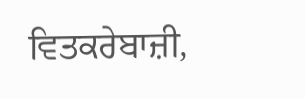ਵਿਤਕਰੇਬਾਜ਼ੀ,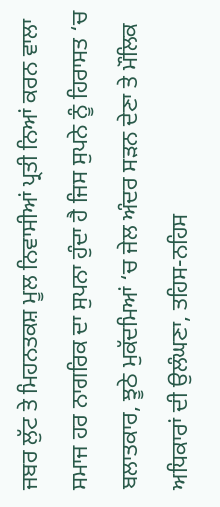ਜਬਰ ਲੁੱਟ ਤੇ ਮਿਹਨਤਕਸ਼ ਮੂਲ ਨਿਵਾਸੀਆਂ ਪ੍ਰਤੀ ਨਿਆਂ ਕਰਨ ਵਾਲਾ ਸਮਾਜ ਹਰ ਨਾਗਰਿਕ ਦਾ ਸੁਪਨਾ ਹੁੰਦਾ ਹੈ ਜਿਸ ਸੁਪਨੇ ਨੂੰ ਹਿਰਾਸਤ ‘ਚ ਬਲਾਤਕਾਰ, ਝੂਠੇ ਮੁਕੱਦਮਿਆਂ ‘ਚ ਜੇਲ ਅੰਦਰ ਸੜਨ ਦੇਣਾ ਤੇ ਮੌਲਿਕ ਅਧਿਕਾਰਾਂ ਦੀ ਉਲੰਘਣਾ, ਤਹਿਸ-ਨਹਿਸ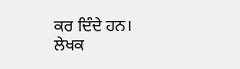ਕਰ ਦਿੰਦੇ ਹਨ।
ਲੇਖਕ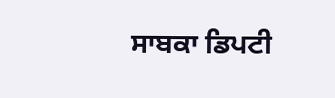ਸਾਬਕਾ ਡਿਪਟੀ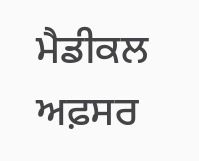ਮੈਡੀਕਲ ਅਫ਼ਸਰ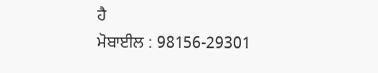ਹੈ
ਮੋਬਾਈਲ : 98156-29301